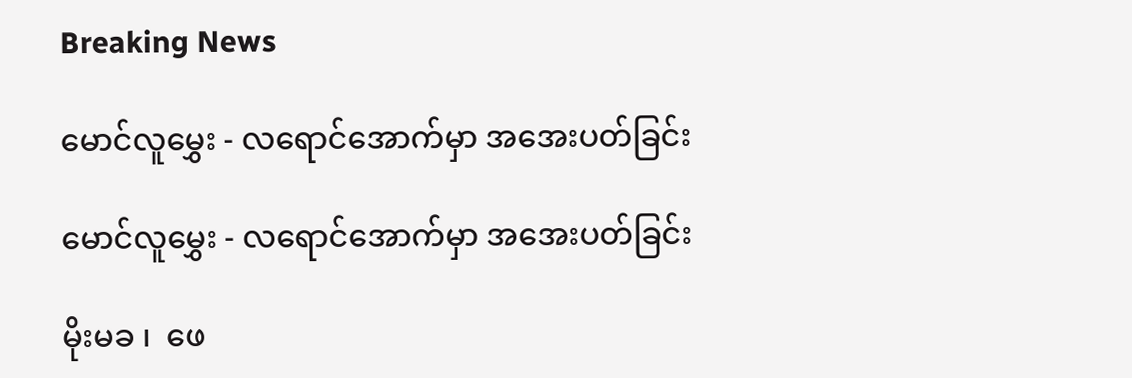Breaking News

မောင်လူမွှေး - လရောင်အောက်မှာ အအေးပတ်ခြင်း

မောင်လူမွှေး - လရောင်အောက်မှာ အအေးပတ်ခြင်း

မိုးမခ ၊  ဖေ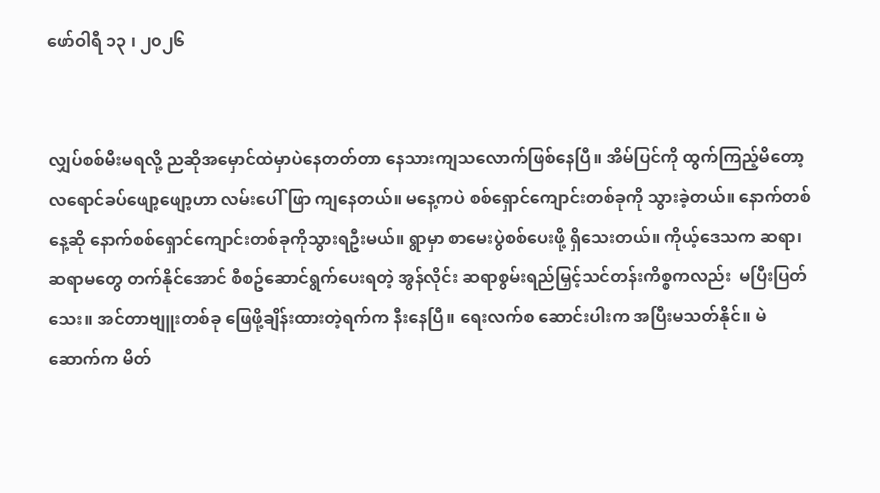ဖော်ဝါရီ ၁၃ ၊ ၂၀၂၆


လျှပ်စစ်မီးမရလို့ ညဆိုအမှောင်ထဲမှာပဲနေတတ်တာ နေသားကျသလောက်ဖြစ်နေပြီ။ အိမ်ပြင်ကို ထွက်ကြည့်မိတော့ လရောင်ခပ်ဖျော့ဖျော့ဟာ လမ်းပေါ်ဖြာ ကျနေတယ်။ မနေ့ကပဲ စစ်ရှောင်ကျောင်းတစ်ခုကို သွားခဲ့တယ်။ နောက်တစ်နေ့ဆို နောက်စစ်ရှောင်ကျောင်းတစ်ခုကိုသွားရဦးမယ်။ ရွာမှာ စာမေးပွဲစစ်ပေးဖို့ ရှိသေးတယ်။ ကိုယ့်ဒေသက ဆရာ၊ဆရာမတွေ တက်နိုင်အောင် စီစဥ်ဆောင်ရွက်ပေးရတဲ့ အွန်လိုင်း ဆရာစွမ်းရည်မြှင့်သင်တန်းကိစ္စကလည်း  မပြီးပြတ်သေး။ အင်တာဗျူးတစ်ခု ဖြေဖို့ချိန်းထားတဲ့ရက်က နီးနေပြီ။ ရေးလက်စ ဆောင်းပါးက အပြီးမသတ်နိုင်။ မဲဆောက်က မိတ်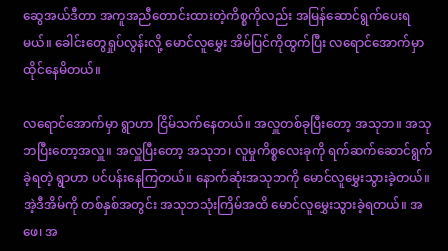ဆွေအယ်ဒီတာ အကူအညီတောင်းထားတဲ့ကိစ္စကိုလည်း အမြန်ဆောင်ရွက်ပေးရမယ်။ ခေါင်းတွေရှုပ်လွန်းလို့ မောင်လူမွှေး အိမ်ပြင်ကိုထွက်ပြီး လရောင်အောက်မှာ ထိုင်နေမိတယ်။

လရောင်အောက်မှာ ရွာဟာ ငြိမ်သက်နေတယ်။ အလှူတစ်ခုပြီးတော့ အသုဘ။ အသုဘပြီးတော့အလှူ။ အလှူပြီးတော့ အသုဘ၊ လူမှုကိစ္စလေးခုကို ရက်ဆက်ဆောင်ရွက်ခဲ့ရတဲ့ ရွာဟာ ပင်ပန်းနေကြတယ်။ နောက်ဆုံးအသုဘကို မောင်လူမွှေးသွားခဲ့တယ်။ အဲ့ဒီအိမ်ကို တစ်နှစ်အတွင်း အသုဘသုံးကြိမ်အထိ မောင်လူမွှေးသွားခဲ့ရတယ်။ အဖေ၊ အ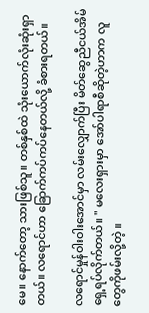မေ။ နောက်တော့ သားဖြစ်သူ။ တစ်နှစ်ထဲ သုံးယောက်လုံးဆုံးရှာတယ်။ လရောင်ဟာ ခြောက်ကပ်ကပ်နေတယ်လို့ ခံစားရတယ်။

လရောင်မှုန်ဝါးဝါးအောင်မှာ လမ်းလျှောက်ပြီး မိတ်ဆွေညီငယ်အိမ်ရှေ့ရပ်လိုက်တယ်။ " မလေးရှားမှာ အော်ပါရာစီဆိုတဲ့ဟာက လူတွေကိုဖမ်းလို့တဲ့ ။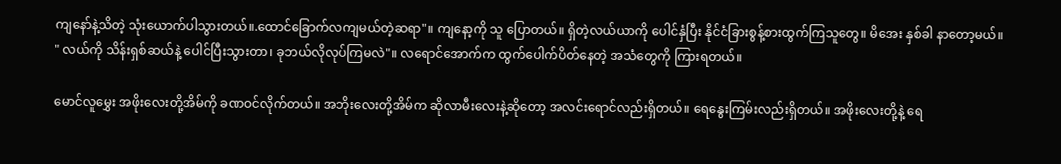ကျနော်နဲ့သိတဲ့ သုံးယောက်ပါသွားတယ်။.ထောင်ခြောက်လကျမယ်တဲ့ဆရာ"။ ကျနော့ကို သူ ပြောတယ်။ ရှိတဲ့လယ်ယာကို ပေါင်နှံပြီး နိုင်ငံခြားစွန့်စားထွက်ကြသူတွေ။ မိအေး နှစ်ခါ နာတော့မယ်။ " လယ်ကို သိန်းရှစ်ဆယ်နဲ့ ပေါင်ပြီးသွားတာ၊ ခုဘယ်လိုလုပ်ကြမလဲ"။ လရောင်အောက်က ထွက်ပေါက်ပိတ်နေတဲ့ အသံတွေကို ကြားရတယ်။

မောင်လူမွှေး အဖိုးလေးတို့အိမ်ကို ခဏဝင်လိုက်တယ်။ အဘိုးလေးတို့အိမ်က ဆိုလာမီးလေးနဲ့ဆိုတော့ အလင်းရောင်လည်းရှိတယ်။ ရေနွေးကြမ်းလည်းရှိတယ်။ အဖိုးလေးတို့နဲ့ ရေ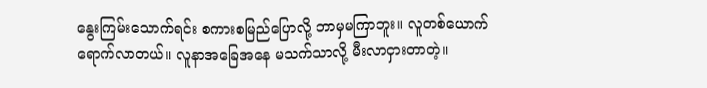နွေးကြမ်းသောက်ရင်း စကားစမြည်ပြောလို့ ဘာမှမကြာဘူး။ လူတစ်ယောက် ရောက်လာတယ်။ လူနာအခြေအနေ မသက်သာလို့ မီးလာငှားတာတဲ့။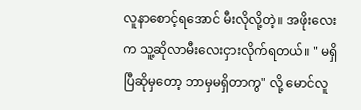လူနာစောင့်ရအောင် မီးလိုလို့တဲ့။ အဖိုးလေးက သူ့ဆိုလာမီးလေးငှားလိုက်ရတယ်။ " မရှိပြီဆိုမှတော့ ဘာမှမရှိတာကွ" လို့ မောင်လူ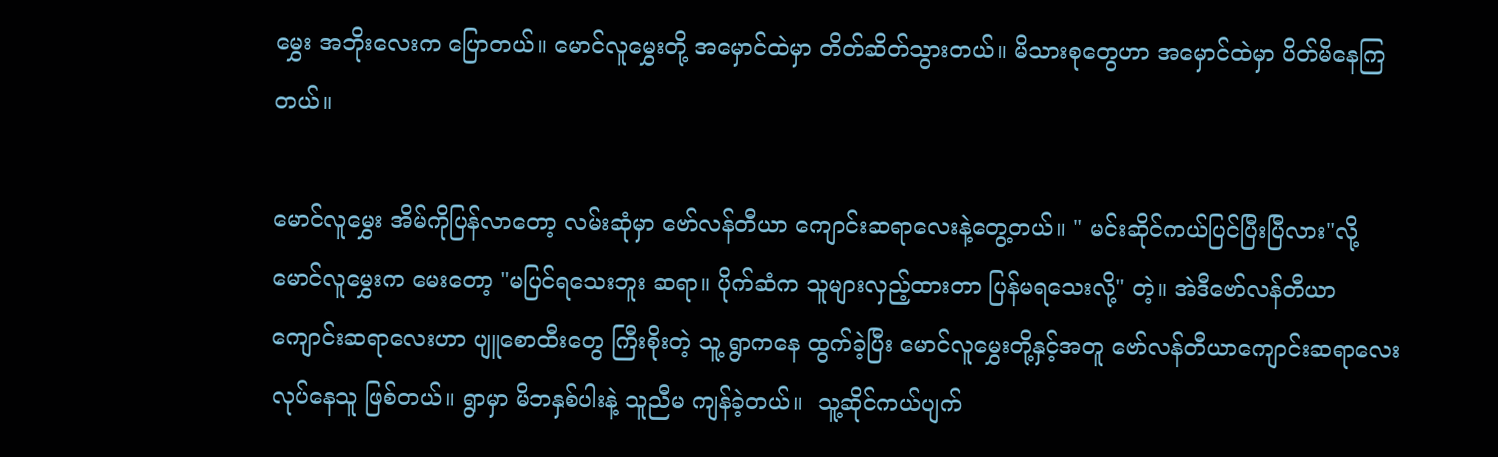မွှေး အဘိုးလေးက ပြောတယ်။ မောင်လူမွှေးတို့ အမှောင်ထဲမှာ တိတ်ဆိတ်သွားတယ်။ မိသားစုတွေဟာ အမှောင်ထဲမှာ ပိတ်မိနေကြတယ်။

မောင်လူမွှေး အိမ်ကိုပြန်လာတော့ လမ်းဆုံမှာ ဗော်လန်တီယာ ကျောင်းဆရာလေးနဲ့တွေ့တယ်။ " မင်းဆိုင်ကယ်ပြင်ပြီးပြီလား"လို့ မောင်လူမွှေးက မေးတော့ "မပြင်ရသေးဘူး ဆရာ။ ပိုက်ဆံက သူများလှည့်ထားတာ ပြန်မရသေးလို့" တဲ့။ အဲဒီဗော်လန်တီယာ ကျောင်းဆရာလေးဟာ ပျူစောထီးတွေ ကြီးစိုးတဲ့ သူ့ ရွာကနေ ထွက်ခဲ့ပြီး မောင်လူမွှေးတို့နှင့်အတူ ဗော်လန်တီယာကျောင်းဆရာလေး လုပ်နေသူ ဖြစ်တယ်။ ရွာမှာ မိဘနှစ်ပါးနဲ့ သူညီမ ကျန်ခဲ့တယ်။  သူ့ဆိုင်ကယ်ပျက်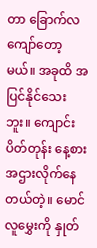တာ ခြောက်လကျော်တော့မယ်။ အခုထိ အပြင်နိုင်သေးဘူး။ ကျောင်းပိတ်တုန်း နေ့စားအဌားလိုက်နေတယ်တဲ့။ မောင်လူမွှေးကို နှုတ်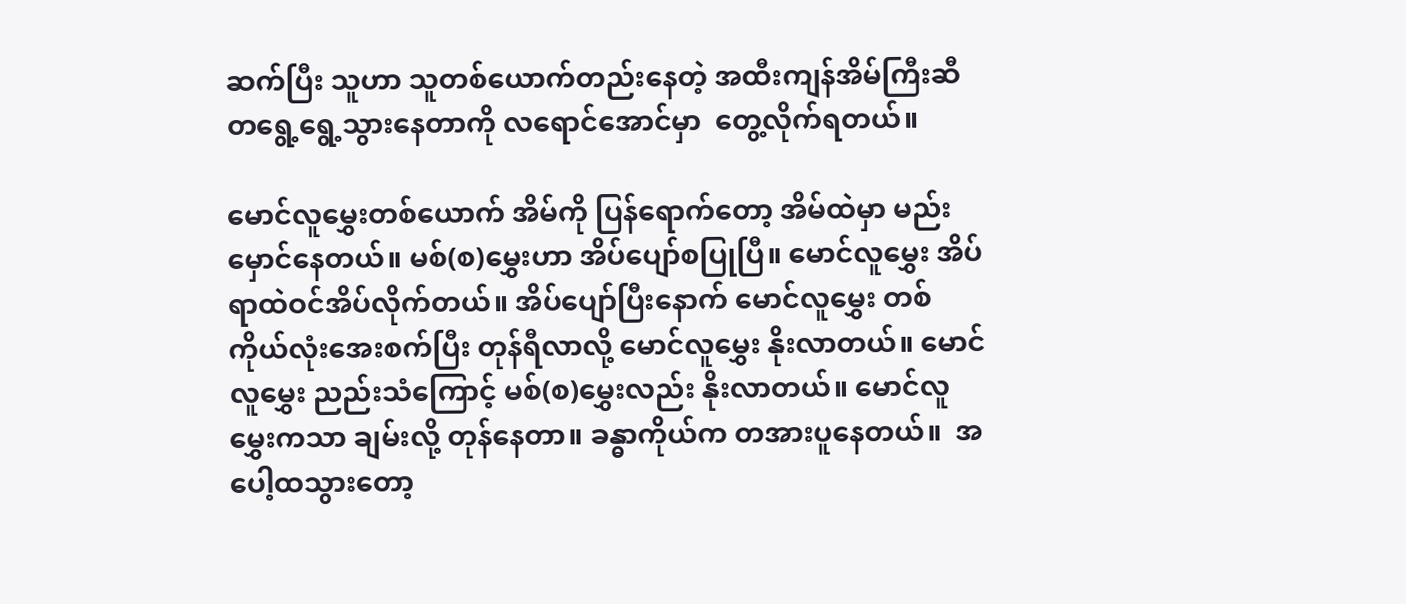ဆက်ပြီး သူဟာ သူတစ်ယောက်တည်းနေတဲ့ အထီးကျန်အိမ်ကြီးဆီ တရွေ့ရွေ့သွားနေတာကို လရောင်အောင်မှာ  တွေ့လိုက်ရတယ်။

မောင်လူမွှေးတစ်ယောက် အိမ်ကို ပြန်ရောက်တော့ အိမ်ထဲမှာ မည်းမှောင်နေတယ်။ မစ်(စ)မွှေးဟာ အိပ်ပျော်စပြုပြီ။ မောင်လူမွှေး အိပ်ရာထဲဝင်အိပ်လိုက်တယ်။ အိပ်ပျော်ပြီးနောက် မောင်လူမွှေး တစ်ကိုယ်လုံးအေးစက်ပြီး တုန်ရီလာလို့ မောင်လူမွှေး နိုးလာတယ်။ မောင်လူမွှေး ညည်းသံကြောင့် မစ်(စ)မွှေးလည်း နိုးလာတယ်။ မောင်လူမွှေးကသာ ချမ်းလို့ တုန်နေတာ။ ခန္ဓာကိုယ်က တအားပူနေတယ်။  အပေါ့ထသွားတော့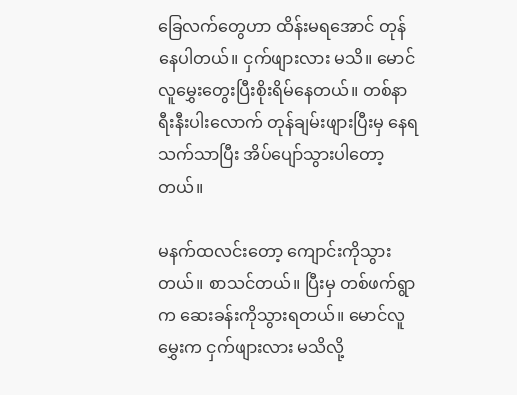ခြေလက်တွေဟာ ထိန်းမရအောင် တုန်နေပါတယ်။ ငှက်ဖျားလား မသိ။ မောင်လူမွှေးတွေးပြီးစိုးရိမ်နေတယ်။ တစ်နာရီးနီးပါးလောက် တုန်ချမ်းဖျားပြီးမှ နေရသက်သာပြီး အိပ်ပျော်သွားပါတော့တယ်။

မနက်ထလင်းတော့ ကျောင်းကိုသွားတယ်။ စာသင်တယ်။ ပြီးမှ တစ်ဖက်ရွာက ဆေးခန်းကိုသွားရတယ်။ မောင်လူမွှေးက ငှက်ဖျားလား မသိလို့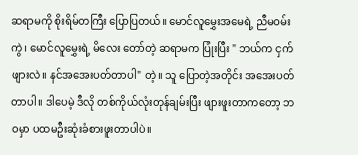ဆရာမကို စိုးရိမ်တကြီး ပြောပြတယ်။ မောင်လူမွှေးအမေရဲ့ ညီမဝမ်းကွဲ၊ မောင်လူမွှေးရဲ့ မိလေး တော်တဲ့ ဆရာမက ပြုံးပြီး " ဘယ်က ငှက်ဖျားလဲ။ နင်အအေးပတ်တာပါ" တဲ့။ သူ ပြောတဲ့အတိုင်း အအေးပတ်တာပါ။ ဒါပေမဲ့ ဒီလို တစ်ကိုယ်လုံးတုန်ချမ်းပြီး ဖျားဖူးတာကတော့ ဘဝမှာ ပထမဦးဆုံးခံစားဖူးတာပါပဲ။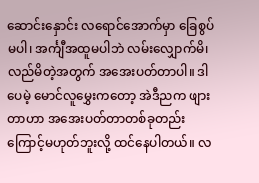ဆောင်းနှောင်း လရောင်အောက်မှာ ခြေစွပ်မပါ၊ အင်္ကျီအထူမပါဘဲ လမ်းလျှောက်မိ၊ လည်မိတဲ့အတွက် အအေးပတ်တာပါ။ ဒါပေမဲ့ မောင်လူမွှေးကတော့ အဲဒီညက ဖျားတာဟာ အအေးပတ်တာတစ်ခုတည်းကြောင့်မဟုတ်ဘူးလို့ ထင်နေပါတယ်။ လ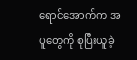ရောင်အောက်က အပူတွေကို စုပြီးယူခဲ့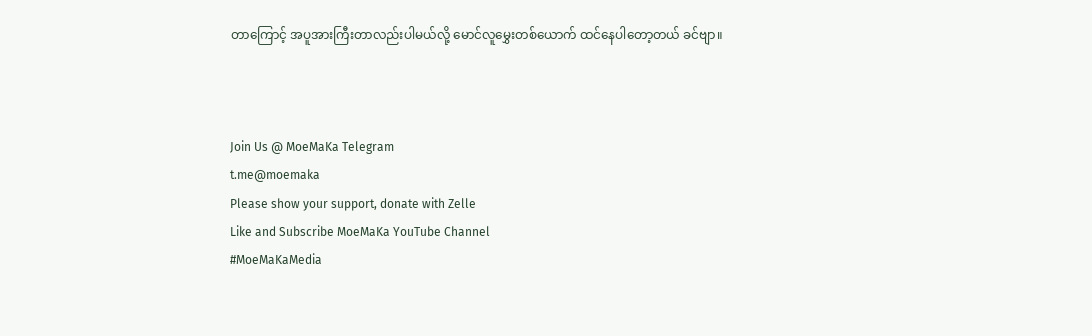တာကြောင့် အပူအားကြီးတာလည်းပါမယ်လို့ မောင်လူမွှေးတစ်ယောက် ထင်နေပါတော့တယ် ခင်ဗျာ။



Join Us @ MoeMaKa Telegram
t.me@moemaka
Please show your support, donate with Zelle
Like and Subscribe MoeMaKa YouTube Channel
#MoeMaKaMedia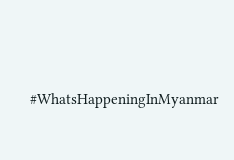#WhatsHappeningInMyanmar